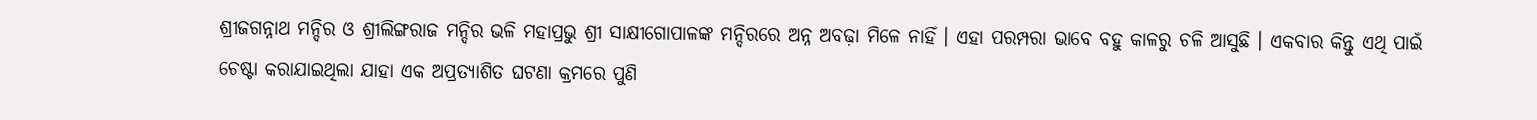ଶ୍ରୀଜଗନ୍ନାଥ ମନ୍ଦିର ଓ ଶ୍ରୀଲିଙ୍ଗରାଜ ମନ୍ଦିର ଭଳି ମହାପ୍ରଭୁ ଶ୍ରୀ ସାକ୍ଷୀଗୋପାଳଙ୍କ ମନ୍ଦିରରେ ଅନ୍ନ ଅବଢ଼ା ମିଳେ ନାହିଁ । ଏହା ପରମ୍ପରା ଭାବେ ବହୁ କାଳରୁ ଚଳି ଆସୁଛି । ଏକବାର କିନ୍ତୁ ଏଥି ପାଇଁ ଚେଷ୍ଟା କରାଯାଇଥିଲା ଯାହା ଏକ ଅପ୍ରତ୍ୟାଶିତ ଘଟଣା କ୍ରମରେ ପୁଣି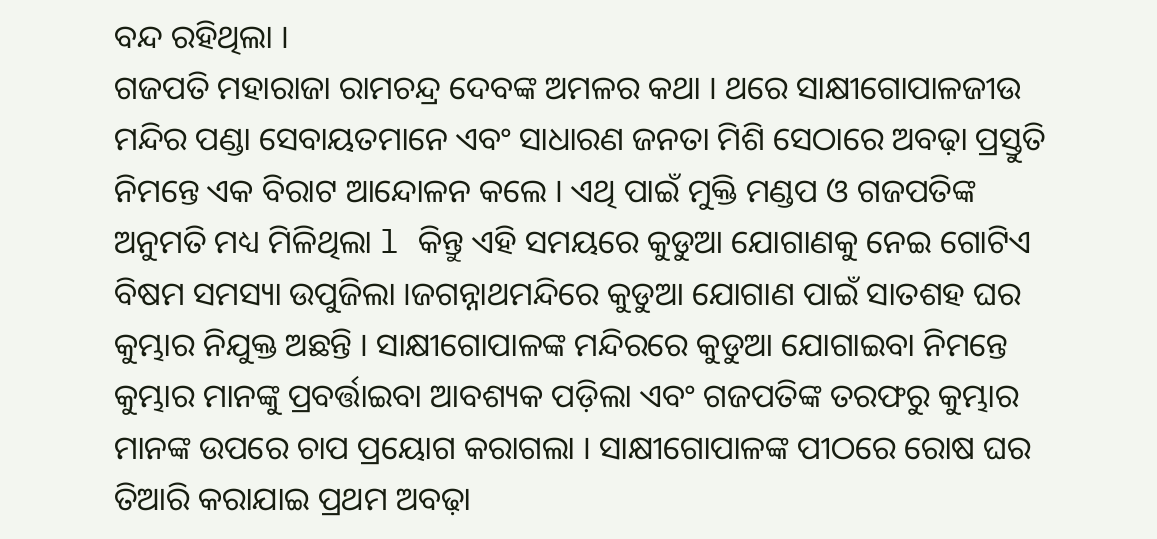ବନ୍ଦ ରହିଥିଲା ।
ଗଜପତି ମହାରାଜା ରାମଚନ୍ଦ୍ର ଦେବଙ୍କ ଅମଳର କଥା । ଥରେ ସାକ୍ଷୀଗୋପାଳଜୀଉ ମନ୍ଦିର ପଣ୍ଡା ସେବାୟତମାନେ ଏବଂ ସାଧାରଣ ଜନତା ମିଶି ସେଠାରେ ଅବଢ଼ା ପ୍ରସ୍ତୁତି ନିମନ୍ତେ ଏକ ବିରାଟ ଆନ୍ଦୋଳନ କଲେ । ଏଥି ପାଇଁ ମୁକ୍ତି ମଣ୍ଡପ ଓ ଗଜପତିଙ୍କ ଅନୁମତି ମଧ୍ୟ ମିଳିଥିଲା l କିନ୍ତୁ ଏହି ସମୟରେ କୁଡୁଆ ଯୋଗାଣକୁ ନେଇ ଗୋଟିଏ ବିଷମ ସମସ୍ୟା ଉପୁଜିଲା ।ଜଗନ୍ନାଥମନ୍ଦିରେ କୁଡୁଆ ଯୋଗାଣ ପାଇଁ ସାତଶହ ଘର କୁମ୍ଭାର ନିଯୁକ୍ତ ଅଛନ୍ତି । ସାକ୍ଷୀଗୋପାଳଙ୍କ ମନ୍ଦିରରେ କୁଡୁଆ ଯୋଗାଇବା ନିମନ୍ତେ କୁମ୍ଭାର ମାନଙ୍କୁ ପ୍ରବର୍ତ୍ତାଇବା ଆବଶ୍ୟକ ପଡ଼ିଲା ଏବଂ ଗଜପତିଙ୍କ ତରଫରୁ କୁମ୍ଭାର ମାନଙ୍କ ଉପରେ ଚାପ ପ୍ରୟୋଗ କରାଗଲା । ସାକ୍ଷୀଗୋପାଳଙ୍କ ପୀଠରେ ରୋଷ ଘର ତିଆରି କରାଯାଇ ପ୍ରଥମ ଅବଢ଼ା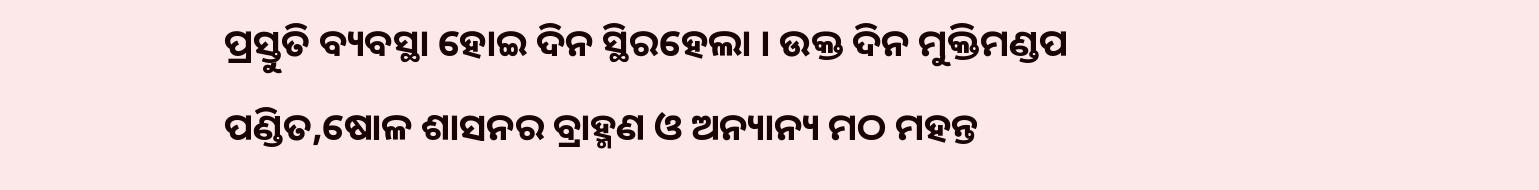ପ୍ରସ୍ତୁତି ବ୍ୟବସ୍ଥା ହୋଇ ଦିନ ସ୍ଥିରହେଲା । ଉକ୍ତ ଦିନ ମୁକ୍ତିମଣ୍ଡପ ପଣ୍ଡିତ,ଷୋଳ ଶାସନର ବ୍ରାହ୍ମଣ ଓ ଅନ୍ୟାନ୍ୟ ମଠ ମହନ୍ତ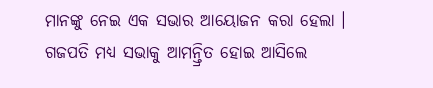ମାନଙ୍କୁ ନେଇ ଏକ ସଭାର ଆୟୋଜନ କରା ହେଲା । ଗଜପତି ମଧ୍ୟ ସଭାକୁ ଆମନ୍ତ୍ରିତ ହୋଇ ଆସିଲେ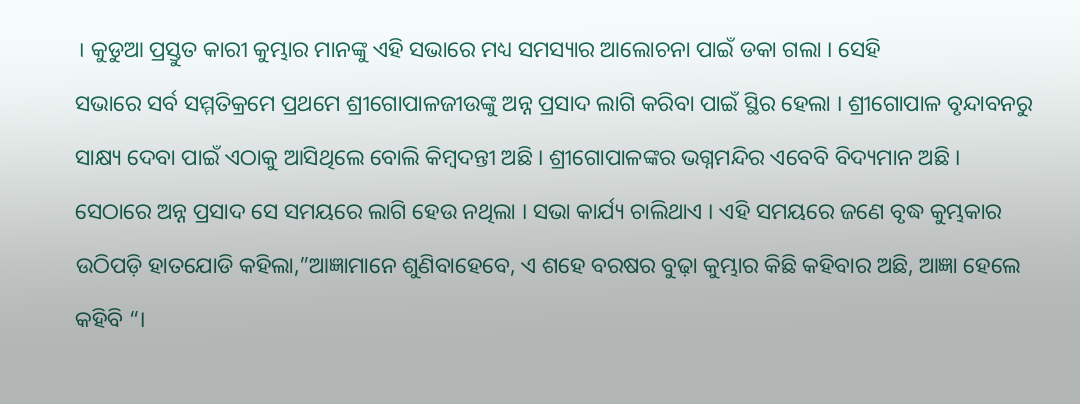। କୁଡୁଆ ପ୍ରସ୍ତୁତ କାରୀ କୁମ୍ଭାର ମାନଙ୍କୁ ଏହି ସଭାରେ ମଧ୍ୟ ସମସ୍ୟାର ଆଲୋଚନା ପାଇଁ ଡକା ଗଲା । ସେହି
ସଭାରେ ସର୍ବ ସମ୍ମତିକ୍ରମେ ପ୍ରଥମେ ଶ୍ରୀଗୋପାଳଜୀଉଙ୍କୁ ଅନ୍ନ ପ୍ରସାଦ ଲାଗି କରିବା ପାଇଁ ସ୍ଥିର ହେଲା । ଶ୍ରୀଗୋପାଳ ବୃନ୍ଦାବନରୁ ସାକ୍ଷ୍ୟ ଦେବା ପାଇଁ ଏଠାକୁ ଆସିଥିଲେ ବୋଲି କିମ୍ବଦନ୍ତୀ ଅଛି । ଶ୍ରୀଗୋପାଳଙ୍କର ଭଗ୍ନମନ୍ଦିର ଏବେବି ବିଦ୍ୟମାନ ଅଛି । ସେଠାରେ ଅନ୍ନ ପ୍ରସାଦ ସେ ସମୟରେ ଲାଗି ହେଉ ନଥିଲା । ସଭା କାର୍ଯ୍ୟ ଚାଲିଥାଏ । ଏହି ସମୟରେ ଜଣେ ବୃଦ୍ଧ କୁମ୍ଭକାର ଉଠିପଡ଼ି ହାତଯୋଡି କହିଲା,”ଆଜ୍ଞାମାନେ ଶୁଣିବାହେବେ, ଏ ଶହେ ବରଷର ବୁଢ଼ା କୁମ୍ଭାର କିଛି କହିବାର ଅଛି, ଆଜ୍ଞା ହେଲେ କହିବି “।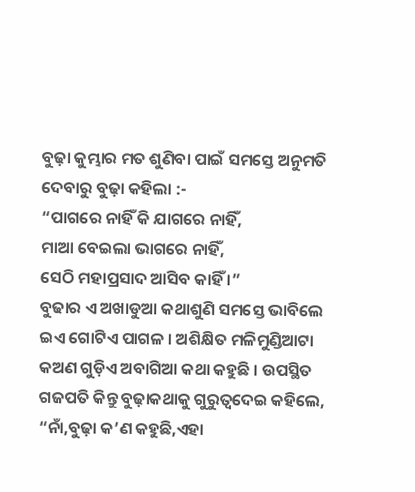ବୁଢ଼ା କୁମ୍ଭାର ମତ ଶୁଣିବା ପାଇଁ ସମସ୍ତେ ଅନୁମତି ଦେବାରୁ ବୁଢ଼ା କହିଲା :-
“ପାଗରେ ନାହିଁ କି ଯାଗରେ ନାହିଁ,
ମାଆ ବେଇଲା ଭାଗରେ ନାହିଁ,
ସେଠି ମହାପ୍ରସାଦ ଆସିବ କାହିଁ ।”
ବୁଢାର ଏ ଅଖାଡୁଆ କଥାଶୁଣି ସମସ୍ତେ ଭାବିଲେ ଇଏ ଗୋଟିଏ ପାଗଳ । ଅଶିକ୍ଷିତ ମଳିମୁଣ୍ଡିଆଟା କଅଣ ଗୁଡ଼ିଏ ଅବାଗିଆ କଥା କହୁଛି । ଉପସ୍ଥିତ ଗଜପତି କିନ୍ତୁ ବୁଢ଼ାକଥାକୁ ଗୁରୁତ୍ୱଦେଇ କହିଲେ, “ନାଁ,ବୁଢ଼ା କ’ଣ କହୁଛି,ଏହା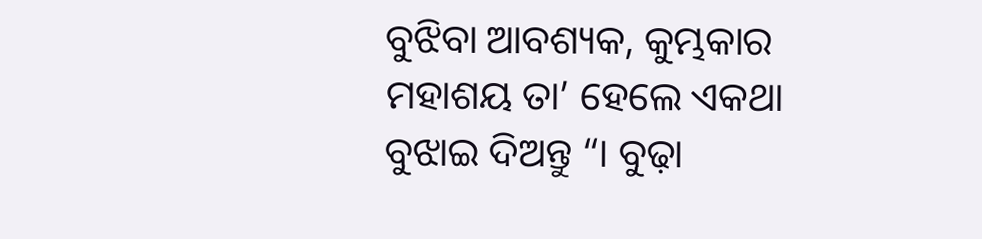ବୁଝିବା ଆବଶ୍ୟକ, କୁମ୍ଭକାର ମହାଶୟ ତା’ ହେଲେ ଏକଥା ବୁଝାଇ ଦିଅନ୍ତୁ “। ବୁଢ଼ା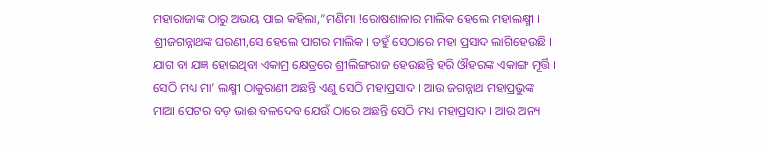ମହାରାଜାଙ୍କ ଠାରୁ ଅଭୟ ପାଇ କହିଲା,”ମଣିମା !ରୋଷଶାଳାର ମାଲିକ ହେଲେ ମହାଲକ୍ଷ୍ମୀ । ଶ୍ରୀଜଗନ୍ନାଥଙ୍କ ଘରଣୀ,ସେ ହେଲେ ପାଗର ମାଲିକ । ତହୁଁ ସେଠାରେ ମହା ପ୍ରସାଦ ଲାଗିହେଉଛି । ଯାଗ ବା ଯଜ୍ଞ ହୋଇଥିବା ଏକାମ୍ର କ୍ଷେତ୍ରରେ ଶ୍ରୀଲିଙ୍ଗରାଜ ହେଉଛନ୍ତି ହରି ଔହରଙ୍କ ଏକାଙ୍ଗ ମୂର୍ତ୍ତି । ସେଠି ମଧ୍ୟ ମା’ ଲକ୍ଷ୍ମୀ ଠାକୁରାଣୀ ଅଛନ୍ତି ଏଣୁ ସେଠି ମହାପ୍ରସାଦ । ଆଉ ଜଗନ୍ନାଥ ମହାପ୍ରଭୁଙ୍କ ମାଆ ପେଟର ବଡ଼ ଭାଈ ବଳଦେବ ଯେଉଁ ଠାରେ ଅଛନ୍ତି ସେଠି ମଧ୍ୟ ମହାପ୍ରସାଦ । ଆଉ ଅନ୍ୟ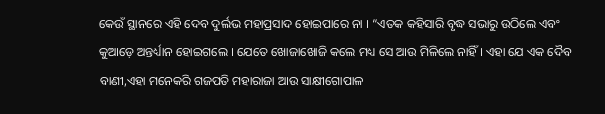କେଉଁ ସ୍ଥାନରେ ଏହି ଦେବ ଦୁର୍ଲଭ ମହାପ୍ରସାଦ ହୋଇପାରେ ନା । “ଏତକ କହିସାରି ବୃଦ୍ଧ ସଭାରୁ ଉଠିଲେ ଏବଂ କୁଆଡ଼େ ଅନ୍ତର୍ଧ୍ୟାନ ହୋଇଗଲେ । ଯେତେ ଖୋଜାଖୋଜି କଲେ ମଧ୍ୟ ସେ ଆଉ ମିଳିଲେ ନାହିଁ । ଏହା ଯେ ଏକ ଦୈବ ବାଣୀ,ଏହା ମନେକରି ଗଜପତି ମହାରାଜା ଆଉ ସାକ୍ଷୀଗୋପାଳ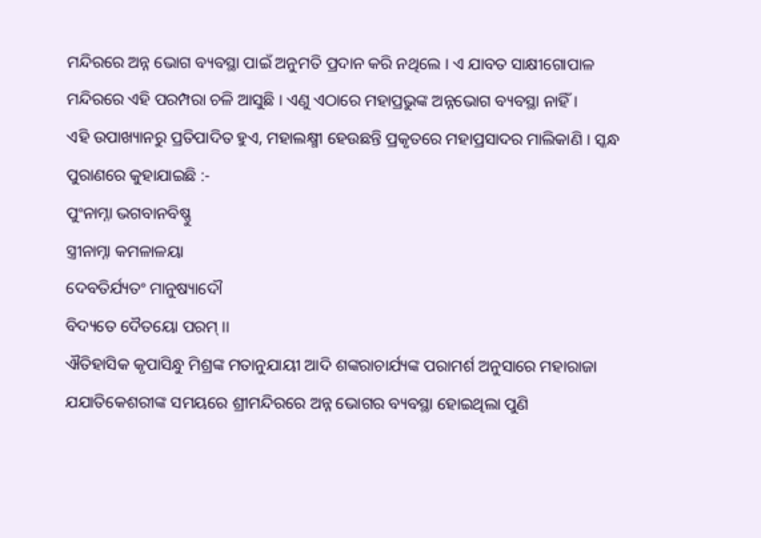ମନ୍ଦିରରେ ଅନ୍ନ ଭୋଗ ବ୍ୟବସ୍ଥା ପାଇଁ ଅନୁମତି ପ୍ରଦାନ କରି ନଥିଲେ । ଏ ଯାବତ ସାକ୍ଷୀଗୋପାଳ ମନ୍ଦିରରେ ଏହି ପରମ୍ପରା ଚଳି ଆସୁଛି । ଏଣୁ ଏଠାରେ ମହାପ୍ରଭୁଙ୍କ ଅନ୍ନଭୋଗ ବ୍ୟବସ୍ଥା ନାହିଁ ।
ଏହି ଉପାଖ୍ୟାନରୁ ପ୍ରତିପାଦିତ ହୁଏ, ମହାଲକ୍ଷ୍ମୀ ହେଉଛନ୍ତି ପ୍ରକୃତରେ ମହାପ୍ରସାଦର ମାଲିକାଣି । ସ୍କନ୍ଧ ପୁରାଣରେ କୁହାଯାଇଛି :-
ପୁଂନାମ୍ନା ଭଗବାନବିଷ୍ଣୁ
ସ୍ତ୍ରୀନାମ୍ନା କମଳାଳୟା
ଦେବତିର୍ଯ୍ୟତଂ ମାନୁଷ୍ୟାଦୌ
ବିଦ୍ୟତେ ଦୈତୟୋ ପରମ୍ ।।
ଐତିହାସିକ କୃପାସିନ୍ଧୁ ମିଶ୍ରଙ୍କ ମତାନୁଯାୟୀ ଆଦି ଶଙ୍କରାଚାର୍ଯ୍ୟଙ୍କ ପରାମର୍ଶ ଅନୁସାରେ ମହାରାଜା ଯଯାତିକେଶରୀଙ୍କ ସମୟରେ ଶ୍ରୀମନ୍ଦିରରେ ଅନ୍ନ ଭୋଗର ବ୍ୟବସ୍ଥା ହୋଇଥିଲା ପୁଣି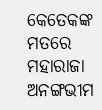କେତେକଙ୍କ ମତରେ ମହାରାଜା ଅନଙ୍ଗଭୀମ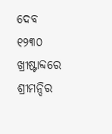ଦେବ ୧୨୩୦ ଖ୍ରୀଷ୍ଟାବ୍ଦରେ ଶ୍ରୀମନ୍ଦିର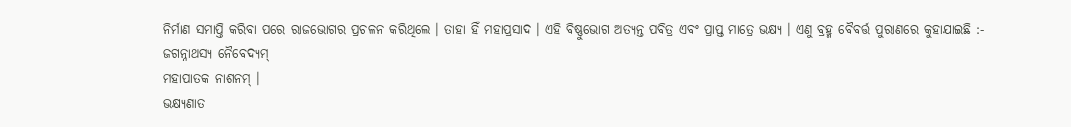ନିର୍ମାଣ ସମାପ୍ତି କରିବା ପରେ ରାଜଭୋଗର ପ୍ରଚଳନ କରିଥିଲେ । ତାହା ହିଁ ମହାପ୍ରସାଦ । ଏହି ବିଷ୍ଣୁଭୋଗ ଅତ୍ୟନ୍ତ ପବିତ୍ର ଏବଂ ପ୍ରାପ୍ତ ମାତ୍ରେ ଭକ୍ଷ୍ୟ । ଏଣୁ ବ୍ରହ୍ମ ବୈବର୍ତ୍ତ ପୁରାଣରେ କୁହାଯାଇଛି :-
ଜଗନ୍ନାଥସ୍ୟ ନୈବେଦ୍ୟମ୍
ମହାପାତକ ନାଶନମ୍ ।
ଭକ୍ଷ୍ୟଣାତ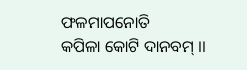ଫଳମାପନୋତି
କପିଳା କୋଟି ଦାନବମ୍ ।।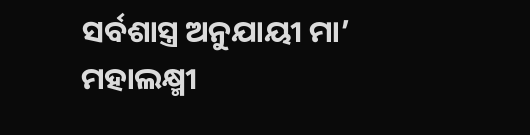ସର୍ବଶାସ୍ତ୍ର ଅନୁଯାୟୀ ମା’ ମହାଲକ୍ଷ୍ମୀ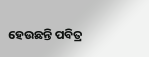ହେଉଛନ୍ତି ପବିତ୍ର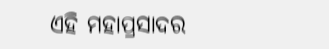ଏହି ମହାପ୍ରସାଦର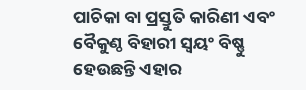ପାଚିକା ବା ପ୍ରସ୍ତୁତି କାରିଣୀ ଏବଂ ବୈକୁଣ୍ଠ ବିହାରୀ ସ୍ୱୟଂ ବିଷ୍ଣୁ ହେଉଛନ୍ତି ଏହାର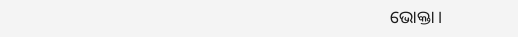ଭୋକ୍ତା ।